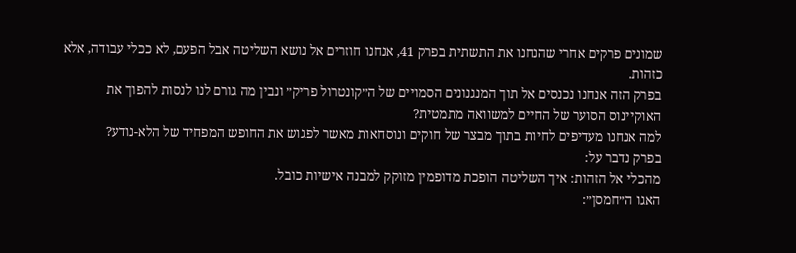שמונים פרקים אחרי שהנחנו את התשתית בפרק 41, אנחנו חוזרים אל נושא השליטה אבל הפעם, לא ככלי עבודה, אלא כזהות.
בפרק הזה אנחנו נכנסים אל תוך המנגנונים הסמויים של ה״קונטרול פריק״ ונבין מה גורם לנו לנסות להפוך את האוקיינוס הסוער של החיים למשוואה מתמטית?
למה אנחנו מעדיפים לחיות בתוך מבצר של חוקים ונוסחאות מאשר לפגוש את החופש המפחיד של הלא-נודע?
בפרק נדבר על:
מהכלי אל הזהות: איך השליטה הופכת מדופמין מזוקק למבנה אישיות כובל.
האגו ה״חמסן״: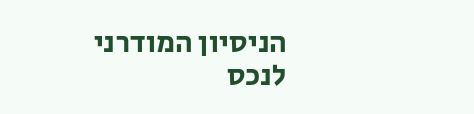הניסיון המודרני לנכס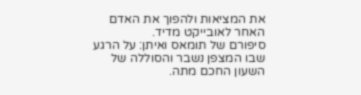את המציאות ולהפוך את האדם האחר לאובייקט מדיד.
סיפורם של תומאס ואיתן: על הרגע שבו המצפן נשבר והסוללה של השעון החכם מתה.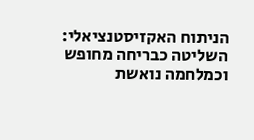הניתוח האקזיסטנציאלי: השליטה כבריחה מחופש וכמלחמה נואשת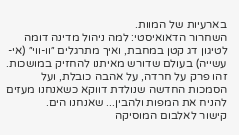בארעיות של המוות.
השחרור הדאואיסטי: למה ניהול מדינה דומה לטיגון דג קטן במחבת, ואיך מתרגלים ״וו-ווי״ (אי-עשייה) בעולם שדורש מאיתנו להחזיק במושכות.
זהו פרק על חרדה, על אהבה כובלת, ועל הסמכות החדשה שנולדת דווקא כשאנחנו מעזים להניח את המפות ולהבין... שאנחנו הים.
קישור לאלבום המוסיקה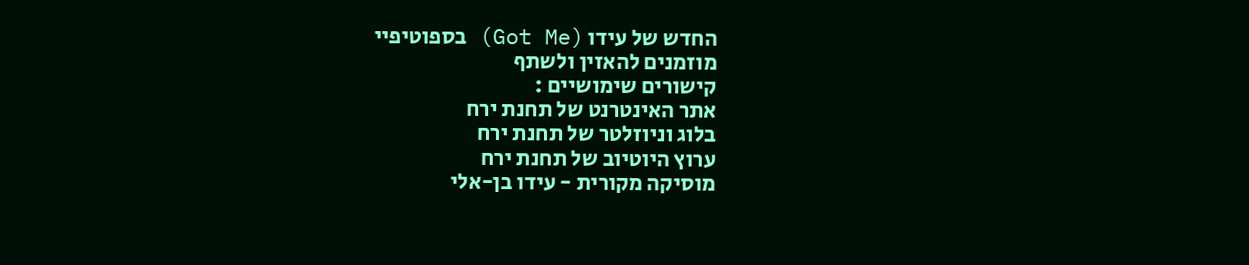החדש של עידו (Got Me) בספוטיפיי
מוזמנים להאזין ולשתף
קישורים שימושיים :
אתר האינטרנט של תחנת ירח
בלוג וניוזלטר של תחנת ירח
ערוץ היוטיוב של תחנת ירח
מוסיקה מקורית - עידו בן-אלי